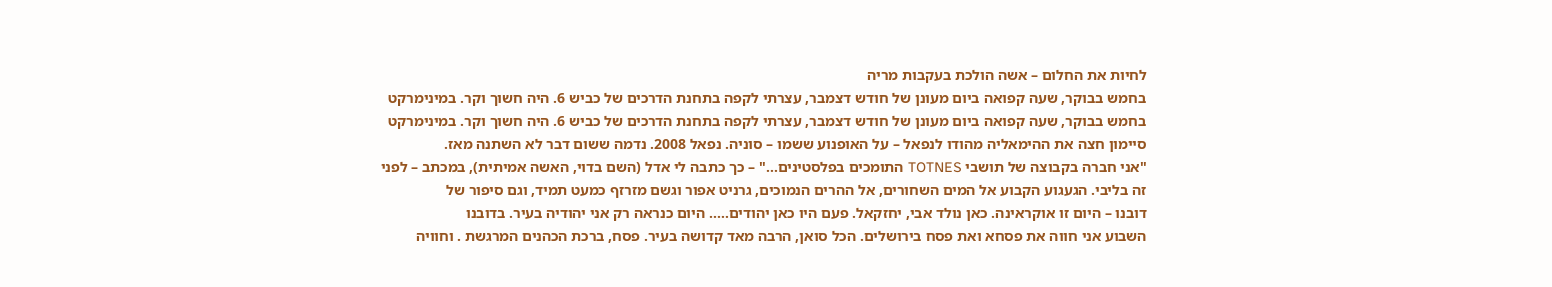לחיות את החלום – אשה הולכת בעקבות מריה
בחמש בבוקר, שעה קפואה ביום מעונן של חודש דצמבר, עצרתי לקפה בתחנת הדרכים של כביש 6. היה חשוך וקר. במינימרקט
בחמש בבוקר, שעה קפואה ביום מעונן של חודש דצמבר, עצרתי לקפה בתחנת הדרכים של כביש 6. היה חשוך וקר. במינימרקט
סיימון חצה את ההימאליה מהודו לנפאל – על האופנוע ששמו – סוניה. נפאל 2008. נדמה ששום דבר לא השתנה מאז.
"אני חברה בקבוצה של תושבי TOTNES התומכים בפלסטינים…" – כך כתבה לי אדל (השם בדוי, האשה אמיתית), במכתב – לפני
זה בליבי. הגעגוע הקבוע אל המים השחורים, אל ההרים הנמוכים, גרניט אפור וגשם מזרזף כמעט תמיד, וגם סיפור של
דובנו – היום זו אוקראינה. כאן נולד אבי, יחזקאל. פעם היו כאן יהודים….. היום כנראה רק אני יהודיה בעיר. בדובנו
השבוע אני חווה את פסחא ואת פסח בירושלים. הכל סואן, הרבה מאד קדושה בעיר. פסח, ברכת הכהנים המרגשת . וחוויה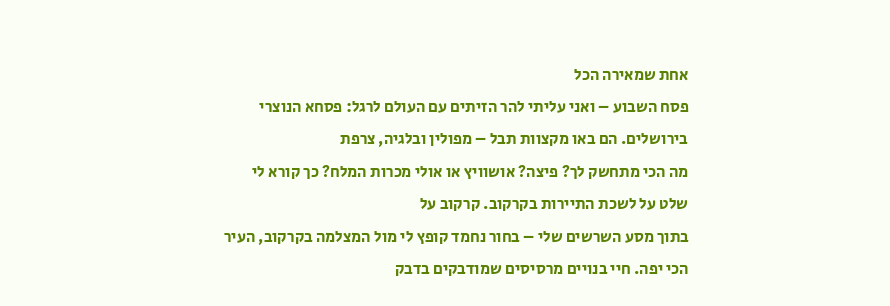אחת שמאירה הכל
פסח השבוע – ואני עליתי להר הזיתים עם העולם לרגל: פסחא הנוצרי בירושלים. הם באו מקצוות תבל – מפולין ובלגיה, צרפת
מה הכי מתחשק לך? פיצה? אושוויץ או אולי מכרות המלח? כך קורא לי שלט על לשכת התיירות בקרקוב. קרקוב על
בתוך מסע השרשים שלי – בחור נחמד קופץ לי מול המצלמה בקרקוב, העיר הכי יפה. חיי בנויים מרסיסים שמודבקים בדבק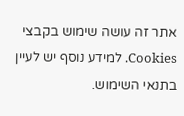אתר זה עושה שימוש בקבצי Cookies. למידע נוסף יש לעיין בתנאי השימוש.